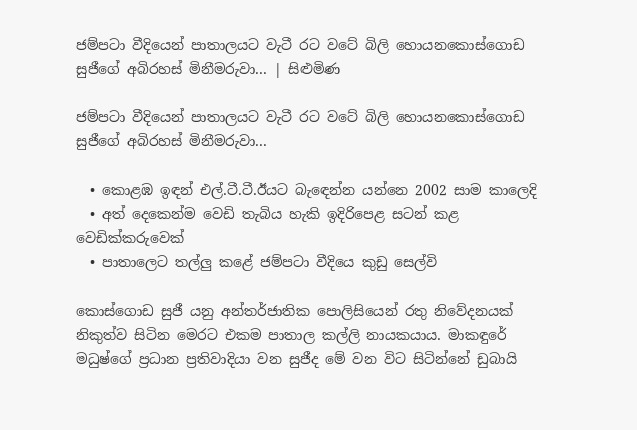ජම්පටා වීදියෙන් පාතාලයට වැටී රට වටේ බිලි හොයනකොස්ගොඩ සුජීගේ අබිරහස් මිනීමරුවා... | සිළුමිණ

ජම්පටා වීදියෙන් පාතාලයට වැටී රට වටේ බිලි හොයනකොස්ගොඩ සුජීගේ අබිරහස් මිනීමරුවා...

  • කොළඹ ඉඳන් එල්.ටී.ටී.ඊයට බැඳෙන්න යන්නෙ 2002 සාම කාලෙදි
  • අත් දෙකෙන්ම වෙඩි තැබිය හැකි ඉදිරිපෙළ සටන් කළ වෙඩික්කරුවෙක්
  • පාතාලෙට තල්ලු කළේ ජම්පටා වීදියෙ කුඩු සෙල්වි

කොස්ගොඩ සුජී යනු අන්තර්ජාතික පොලිසියෙන් රතු නිවේදනයක් නිකුත්ව සිටින මෙරට එකම පාතාල කල්ලි නායකයාය. මාකඳුරේ මධුෂ්ගේ ප්‍රධාන ප්‍රතිවාදියා වන සුජීද මේ වන විට සිටින්නේ ඩුබායි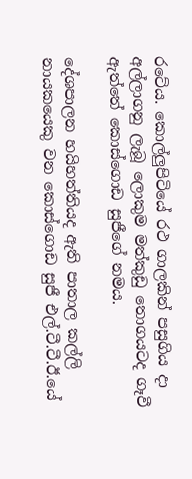රටේය. කොල්ලුපිටියේ රථ ගාලකින් පසුගිය දා අල්ලාගනු ලැබූ ලොකුම මත්කුඩු තොගයටද ගෑවී ඇත්තේ කොස්ගොඩ සුජීගේ නමය.

දේශපාලන හයිහත්තියද ඇති පාතාල කල්ලි නායකයෙකු වන කොස්ගොඩ සුජී එල්.ටී.ටී.ඊ.යේ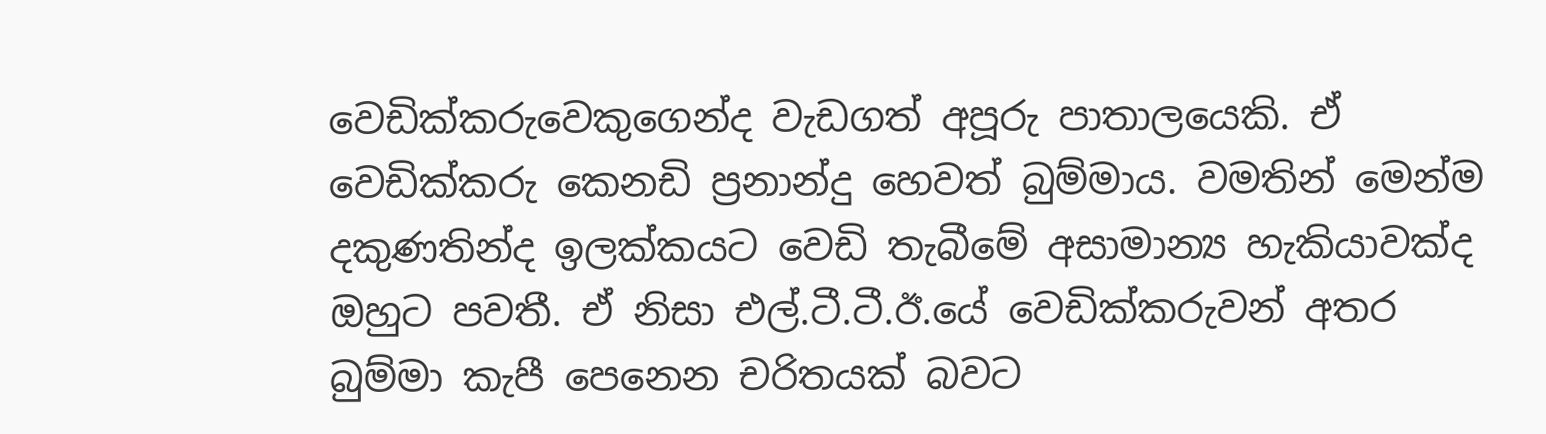වෙඩික්කරුවෙකුගෙන්ද වැඩගත් අපූරු පාතාලයෙකි. ඒ වෙඩික්කරු කෙනඩි ප්‍රනාන්දු හෙවත් බුම්මාය. වමතින් මෙන්ම දකුණතින්ද ඉලක්කයට වෙඩි තැබීමේ අසාමාන්‍ය හැකියාවක්ද ඔහුට පවතී. ඒ නිසා එල්.ටී.ටී.ඊ.යේ වෙඩික්කරුවන් අතර බුම්මා කැපී පෙනෙන චරිතයක් බවට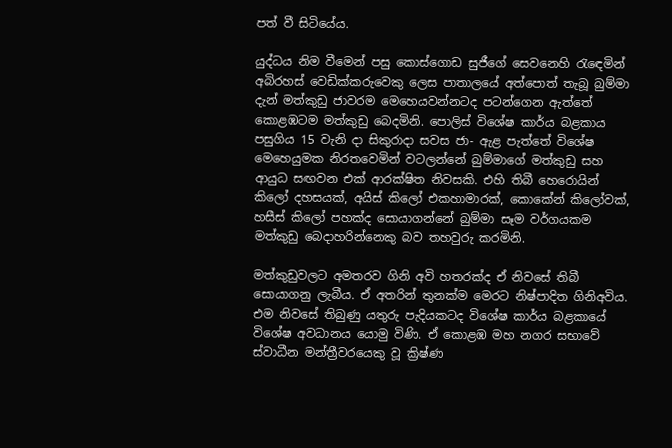පත් වී සිටියේය.

යුද්ධය නිම වීමෙන් පසු කොස්ගොඩ සුජීගේ සෙවනෙහි රැඳෙමින් අබිරහස් වෙඩික්කරුවෙකු ලෙස පාතාලයේ අත්පොත් තැබූ බුම්මා දැන් මත්කුඩු ජාවරම මෙහෙයවන්නටද පටන්ගෙන ඇත්තේ කොළඹටම මත්කුඩු බෙදමිනි. පොලිස් විශේෂ කාර්ය බළකාය පසුගිය 15 වැනි දා සිකුරාදා සවස ජා- ඇළ පැත්තේ විශේෂ මෙහෙයුමක නිරතවෙමින් වටලන්නේ බුම්මාගේ මත්කුඩු සහ ආයුධ සඟවන එක් ආරක්ෂිත නිවසකි. එහි තිබී හෙරොයින් කිලෝ දහසයක්, අයිස් කිලෝ එකහාමාරක්, කොකේන් කිලෝවක්, හසීස් කිලෝ පහක්ද සොයාගන්නේ බුම්මා සෑම වර්ගයකම මත්කුඩු බෙදාහරින්නෙකු බව තහවුරු කරමිනි.

මත්කුඩුවලට අමතරව ගිනි අවි හතරක්ද ඒ නිවසේ තිබී සොයාගනු ලැබීය. ඒ අතරින් තුනක්ම මෙරට නිෂ්පාදිත ගිනිඅවිය. එම නිවසේ තිබුණු යතුරු පැදියකටද විශේෂ කාර්ය බළකායේ විශේෂ අවධානය යොමු විණි. ඒ කොළඹ මහ නගර සභාවේ ස්වාධීන මන්ත්‍රීවරයෙකු වූ ක්‍රිෂ්ණ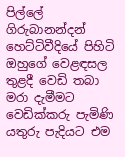පිල්ලේ ගිරුබානන්දන් හෙට්ටිවීදියේ පිහිටි ඔහුගේ වෙළඳසල තුළදී වෙඩි තබා මරා දැමීමට වෙඩික්කරු පැමිණි යතුරු පැදියට එම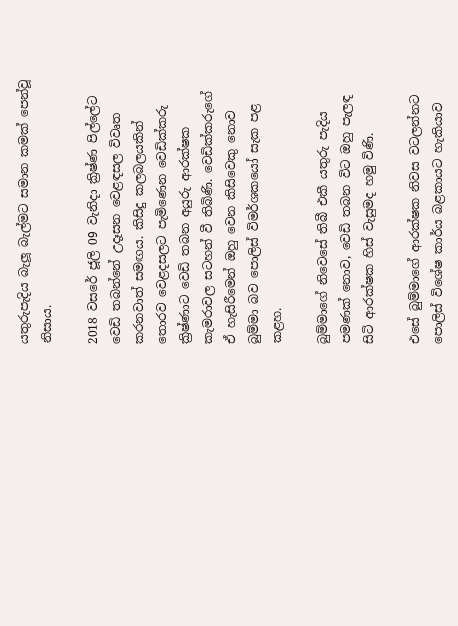යතුරුපැදිය බැලූ බැල්මට සමාන කමක් පෙන්වූ නිසාය.

2018 වසරේ ජූලි 09 වැනිදා ක්‍රිෂ්ණ පිල්ලේට වෙඩි තබන්නේ උදෑසන වෙළඳසල විවෘත කරනවාත් සමඟය. කිසිදු කලබලයකින් තොරව වෙළදසලට පැමිණෙන වෙඩික්කරු ක්‍රිෂ්ණාට වෙඩි තබන අයුරු ආරක්ෂක කැමරාවල සටහන් වී තිබිණි. වෙඩික්කරුගේ ඒ හැසිරීමෙන් ඔහු වෙන කිසිවෙකු නොව බුම්මා බව පොලිස් විමර්ශකයෝ සැක පළ කළහ.

බුම්මාගේ නිවෙසේ තිබී එකී යතුරු පැදිය පමණක් නොව, වෙඩි තබන විට ඔහු පැලඳ සිටි ආරක්ෂක හිස් වැසුමද හමු විණි.

එසේ බුම්මාගේ ආරක්ෂක නිවස වටලන්නට පොලිස් විශේෂ කාර්ය බළකායට හැකියාව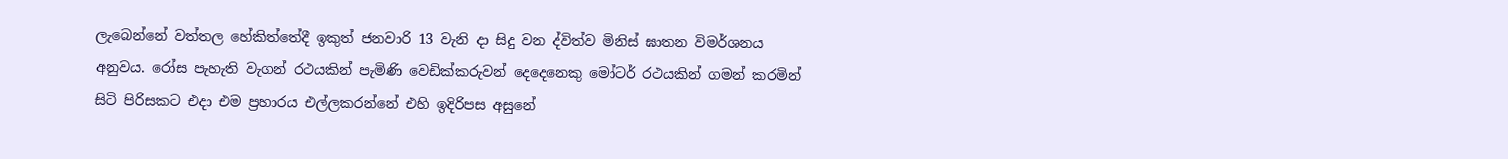ලැබෙන්නේ වත්තල හේකිත්තේදී ඉකුත් ජනවාරි 13 වැනි දා සිදු වන ද්විත්ව මිනිස් ඝාතන විමර්ශනය අනුවය. රෝස පැහැති වැගන් රථයකින් පැමිණි වෙඩික්කරුවන් දෙදෙනෙකු මෝටර් රථයකින් ගමන් කරමින් සිටි පිරිසකට එදා එම ප්‍රහාරය එල්ලකරන්නේ එහි ඉදිරිපස අසුනේ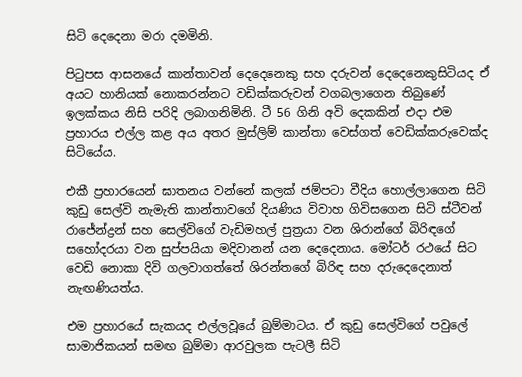සිටි දෙදෙනා මරා දමමිනි.

පිටුපස ආසනයේ කාන්තාවන් දෙදෙනෙකු සහ දරුවන් දෙදෙනෙකුසිටියද ඒ අයට හානියක් නොකරන්නට වඩික්කරුවන් වගබලාගෙන තිබුණේ ඉලක්කය නිසි පරිදි ලබාගනිමිනි. ටී 56 ගිනි අවි දෙකකින් එදා එම ප්‍රහාරය එල්ල කළ අය අතර මුස්ලිම් කාන්තා වෙස්ගත් වෙඩික්කරුවෙක්ද සිටියේය.

එකී ප්‍රහාරයෙන් ඝාතනය වන්නේ කලක් ජම්පටා වීදිය හොල්ලාගෙන සිටි කුඩු සෙල්වි නැමැති කාන්තාවගේ දියණිය විවාහ ගිවිසගෙන සිටි ස්ටීවන් රාජේන්ද්‍රන් සහ සෙල්විගේ වැඩිමහල් පුත්‍රයා වන ශිරාන්ගේ බිරිඳගේ සහෝදරයා වන සුප්පයියා මදිවානන් යන දෙදෙනාය. මෝටර් රථයේ සිට වෙඩි නොකා දිවි ගලවාගත්තේ ශිරන්තගේ බිරිඳ සහ දරුදෙදෙනාත් නැඟණියත්ය.

එම ප්‍රහාරයේ සැකයද එල්ලවූයේ බුම්මාටය. ඒ කුඩු සෙල්විගේ පවුලේ සාමාජිකයන් සමඟ බුම්මා ආරවුලක පැටලී සිටි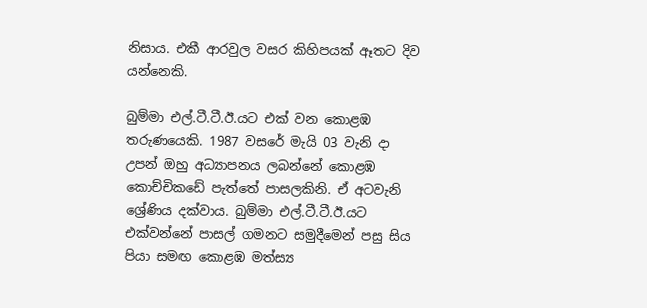නිසාය. එකී ආරවුල වසර කිහිපයක් ඈතට දිව යන්නෙකි.

බුම්මා එල්.ටී.ටී.ඊ.යට එක් වන කොළඹ තරුණයෙකි. 1987 වසරේ මැයි 03 වැනි දා උපන් ඔහු අධ්‍යාපනය ලබන්නේ කොළඹ කොච්චිකඩේ පැත්තේ පාසලකිනි. ඒ අටවැනි ශ්‍රේණිය දක්වාය. බුම්මා එල්.ටී.ටී.ඊ.යට එක්වන්නේ පාසල් ගමනට සමුදීමෙන් පසු සිය පියා සමඟ කොළඹ මත්ස්‍ය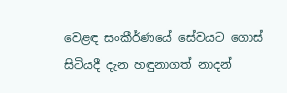වෙළඳ සංකීර්ණයේ සේවයට ගොස් සිටියදී දැන හඳුනාගත් නාදන්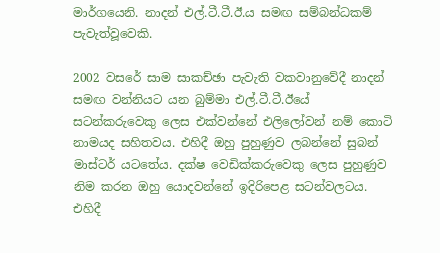මාර්ගයෙනි. නාදන් එල්.ටී.ටී.ඊ.ය සමඟ සම්බන්ධකම් පැවැත්වූවෙකි.

2002 වසරේ සාම සාකච්ඡා පැවැති වකවානුවේදී නාදන් සමඟ වන්නියට යන බුම්මා එල්.ටී.ටී.ඊයේ සටන්කරුවෙකු ලෙස එක්වන්නේ එලිලෝවන් නම් කොටි නාමයද සහිතවය. එහිදී ඔහු පුහුණුව ලබන්නේ සුබන් මාස්ටර් යටතේය. දක්ෂ වෙඩික්කරුවෙකු ලෙස පුහුණුව නිම කරන ඔහු යොදවන්නේ ඉදිරිපෙළ සටන්වලටය. එහිදී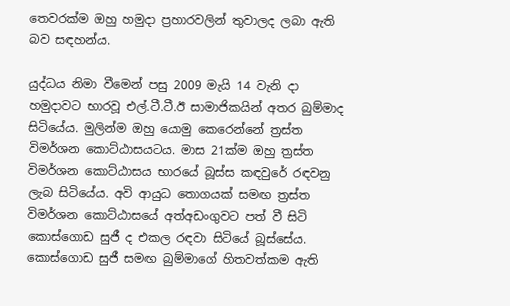තෙවරක්ම ඔහු හමුදා ප්‍රහාරවලින් තුවාලද ලබා ඇති බව සඳහන්ය.

යුද්ධය නිමා වීමෙන් පසු 2009 මැයි 14 වැනි දා හමුදාවට භාරවූ එල්.ටී.ටී.ඊ සාමාජිකයින් අතර බුම්මාද සිටියේය. මුලින්ම ඔහු යොමු කෙරෙන්නේ ත්‍රස්ත විමර්ශන කොට්ඨාසයටය. මාස 21ක්ම ඔහු ත්‍රස්ත විමර්ශන කොට්ඨාසය භාරයේ බූස්ස කඳවුරේ රඳවනු ලැබ සිටියේය. අවි ආයුධ තොගයක් සමඟ ත්‍රස්ත විමර්ශන කොට්ඨාසයේ අත්අඩංගුවට පත් වී සිටි කොස්ගොඩ සුජී ද එකල රඳවා සිටියේ බූස්සේය. කොස්ගොඩ සුජී සමඟ බුම්මාගේ හිතවත්කම ඇති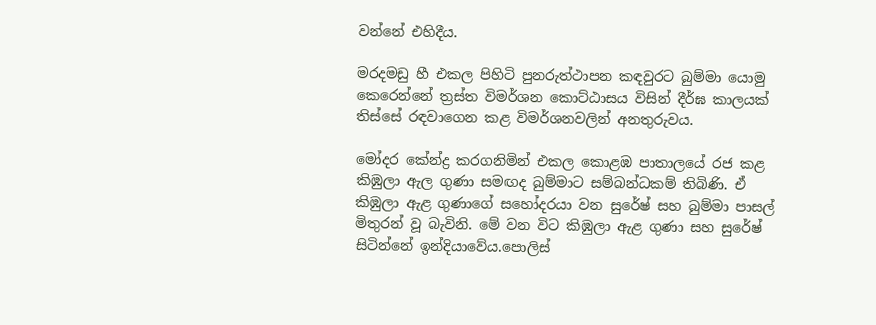වන්නේ එහිදීය.

මරදමඩු හී එකල පිහිටි පුනරුත්ථාපන කඳවුරට බුම්මා යොමු කෙරෙන්නේ ත්‍රස්ත විමර්ශන කොට්ඨාසය විසින් දීර්ඝ කාලයක් තිස්සේ රඳවාගෙන කළ විමර්ශනවලින් අනතුරුවය.

මෝදර කේන්ද්‍ර කරගනිමින් එකල කොළඹ පාතාලයේ රජ කළ කිඹුලා ඇල ගුණා සමඟද බුම්මාට සම්බන්ධකම් තිබිණි. ඒ කිඹුලා ඇළ ගුණාගේ සහෝදරයා වන සුරේෂ් සහ බුම්මා පාසල් මිතුරන් වූ බැවිනි. මේ වන විට කිඹුලා ඇළ ගුණා සහ සුරේෂ් සිටින්නේ ඉන්දියාවේය.පොලිස්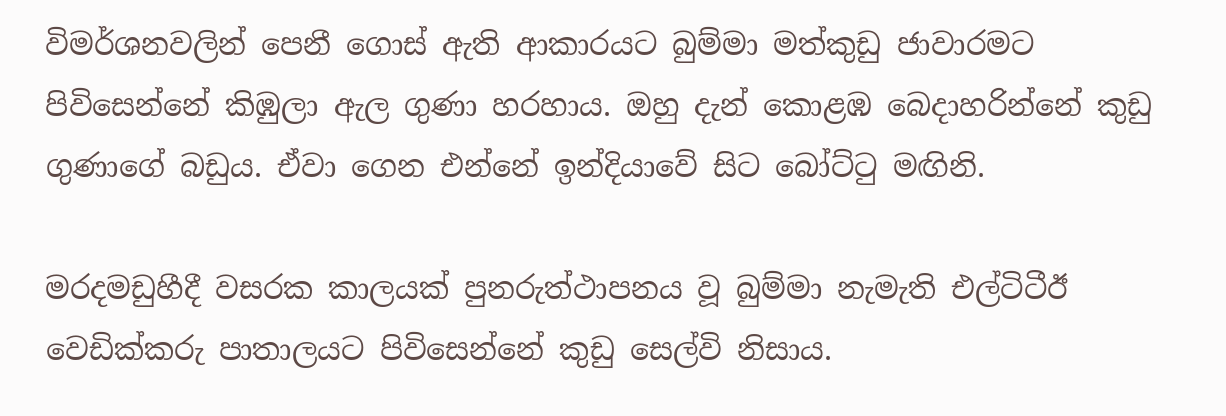විමර්ශනවලින් පෙනී ගොස් ඇති ආකාරයට බුම්මා මත්කුඩු ජාවාරමට පිවිසෙන්නේ කිඹුලා ඇල ගුණා හරහාය. ඔහු දැන් කොළඹ බෙදාහරින්නේ කුඩු ගුණාගේ බඩුය. ඒවා ගෙන එන්නේ ඉන්දියාවේ සිට බෝට්ටු මඟිනි.

මරදමඩුහීදී වසරක කාලයක් පුනරුත්ථාපනය වූ බුම්මා නැමැති එල්ටිටීඊ වෙඩික්කරු පාතාලයට පිවිසෙන්නේ කුඩු සෙල්වි නිසාය.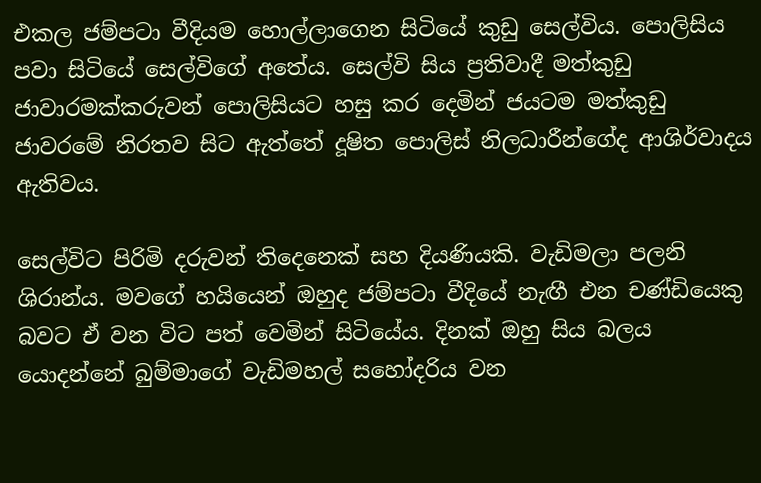එකල ජම්පටා වීදියම හොල්ලාගෙන සිටියේ කුඩු සෙල්විය. පොලිසිය පවා සිටියේ සෙල්විගේ අතේය. සෙල්වි සිය ප්‍රතිවාදී මත්කුඩු ජාවාරමක්කරුවන් පොලිසියට හසු කර දෙමින් ජයටම මත්කුඩු ජාවරමේ නිරතව සිට ඇත්තේ දූෂිත පොලිස් නිලධාරීන්ගේද ආශිර්වාදය ඇතිවය.

සෙල්විට පිරිමි දරුවන් තිදෙනෙක් සහ දියණියකි. වැඩිමලා පලනි ශිරාන්ය. මවගේ හයියෙන් ඔහුද ජම්පටා වීදියේ නැඟී එන චණ්ඩියෙකු බවට ඒ වන විට පත් වෙමින් සිටියේය. දිනක් ඔහු සිය බලය යොදන්නේ බුම්මාගේ වැඩිමහල් සහෝදරිය වන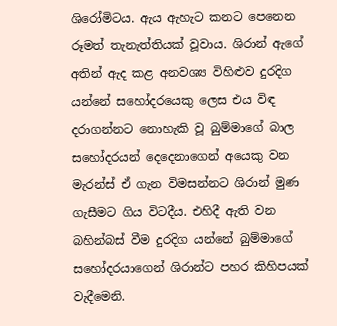ශිරෝමිටය. ඇය ඇහැට කනට පෙනෙන රූමත් තැනැත්තියක් වූවාය. ශිරාන් ඇගේ අතින් ඇද කළ අනවශ්‍ය විහිළුව දුරදිග යන්නේ සහෝදරයෙකු ලෙස එය විඳ දරාගන්නට නොහැකි වූ බුම්මාගේ බාල සහෝදරයන් දෙදෙනාගෙන් අයෙකු වන මැරන්ස් ඒ ගැන විමසන්නට ශිරාන් මුණ ගැසීමට ගිය විටදීය. එහිදී ඇති වන බහින්බස් වීම දුරදිග යන්නේ බුම්මාගේ සහෝදරයාගෙන් ශිරාන්ට පහර කිහිපයක් වැදීමෙනි.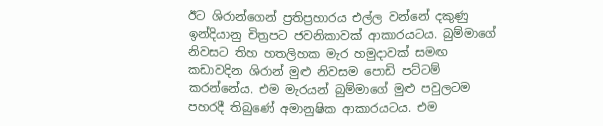ඊට ශිරාන්ගෙන් ප්‍රතිප්‍රහාරය එල්ල වන්නේ දකුණු ඉන්දියානු චිත්‍රපට ජවනිකාවක් ආකාරයටය. බුම්මාගේ නිවසට තිහ හතලිහක මැර හමුදාවක් සමඟ කඩාවදින ශිරාන් මුළු නිවසම පොඩි පට්ටම් කරන්නේය. එම මැරයන් බුම්මාගේ මුළු පවුලටම පහරදී තිබුණේ අමානුෂික ආකාරයටය. එම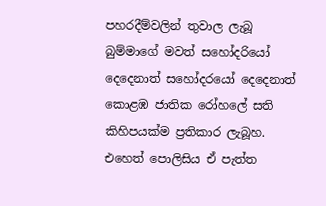පහරදීම්වලින් තුවාල ලැබූ බුම්මාගේ මවත් සහෝදරියෝ දෙදෙනාත් සහෝදරයෝ දෙදෙනාත් කොළඹ ජාතික රෝහලේ සති කිහිපයක්ම ප්‍රතිකාර ලැබූහ. එහෙත් පොලිසිය ඒ පැත්ත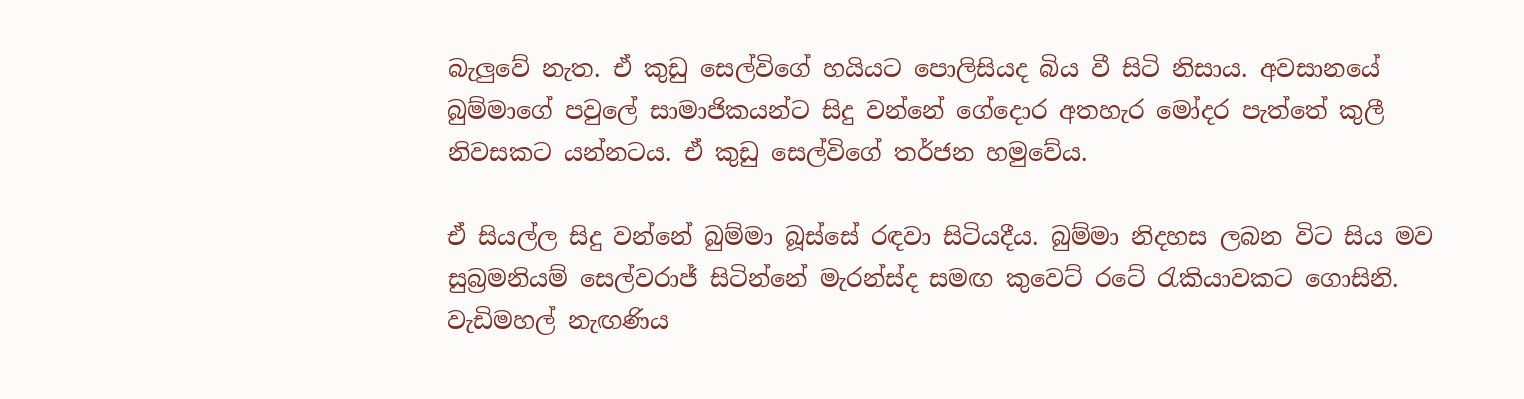බැලුවේ නැත. ඒ කුඩු සෙල්විගේ හයියට පොලිසියද බිය වී සිටි නිසාය. අවසානයේ බුම්මාගේ පවුලේ සාමාජිකයන්ට සිදු වන්නේ ගේදොර අතහැර මෝදර පැත්තේ කුලී නිවසකට යන්නටය. ඒ කුඩු සෙල්විගේ තර්ජන හමුවේය.

ඒ සියල්ල සිදු වන්නේ බුම්මා බූස්සේ රඳවා සිටියදීය. බුම්මා නිදහස ලබන විට සිය මව සුබ්‍රමනියම් සෙල්වරාජ් සිටින්නේ මැරන්ස්ද සමඟ කුවෙට් රටේ රැකියාවකට ගොසිනි. වැඩිමහල් නැඟණිය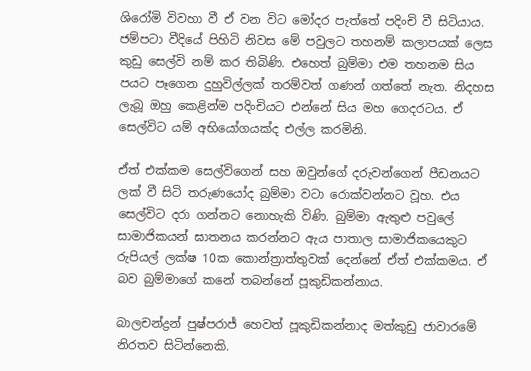ශිරෝමි විවහා වී ඒ වන විට මෝදර පැත්තේ පදිංචි වී සිටියාය. ජම්පටා වීදියේ පිහිටි නිවස මේ පවුලට තහනම් කලාපයක් ලෙස කුඩු සෙල්වි නම් කර තිබිණි. එහෙත් බුම්මා එම තහනම සිය පයට පෑගෙන දුහුවිල්ලක් තරම්වත් ගණන් ගත්තේ නැත. නිදහස ලැබූ ඔහු කෙළින්ම පදිංචියට එන්නේ සිය මහ ගෙදරටය. ඒ සෙල්විට යම් අභියෝගයක්ද එල්ල කරමිනි.

ඒත් එක්කම සෙල්විගෙන් සහ ඔවුන්ගේ දරුවන්ගෙන් පීඩනයට ලක් වී සිටි තරුණයෝද බුම්මා වටා රොක්වන්නට වූහ. එය සෙල්විට දරා ගන්නට නොහැකි විණි. බුම්මා ඇතුළු පවුලේ සාමාජිකයන් ඝාතනය කරන්නට ඇය පාතාල සාමාජිකයෙකුට රුපියල් ලක්ෂ 10ක කොන්ත්‍රාත්තුවක් දෙන්නේ ඒත් එක්කමය. ඒ බව බුම්මාගේ කනේ තබන්නේ පූකුඩිකන්නාය.

බාලචන්ද්‍රන් පුෂ්පරාජ් හෙවත් පූකුඩිකන්නාද මත්කුඩු ජාවාරමේ නිරතව සිටින්නෙකි.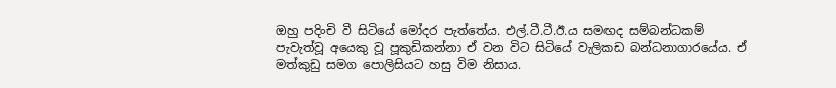ඔහු පදිංචි වී සිටියේ මෝදර පැත්තේය. එල්.ටී.ටී.ඊ.ය සමඟද සම්බන්ධකම් පැවැත්වූ අයෙකු වූ පූකුඩිකන්නා ඒ වන විට සිටියේ වැලිකඩ බන්ධනාගාරයේය. ඒ මත්කුඩු සමග පොලිසියට හසු විම නිසාය.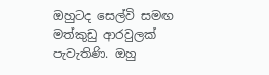ඔහුටද සෙල්වි සමඟ මත්කුඩු ආරවුලක් පැවැතිණි. ඔහු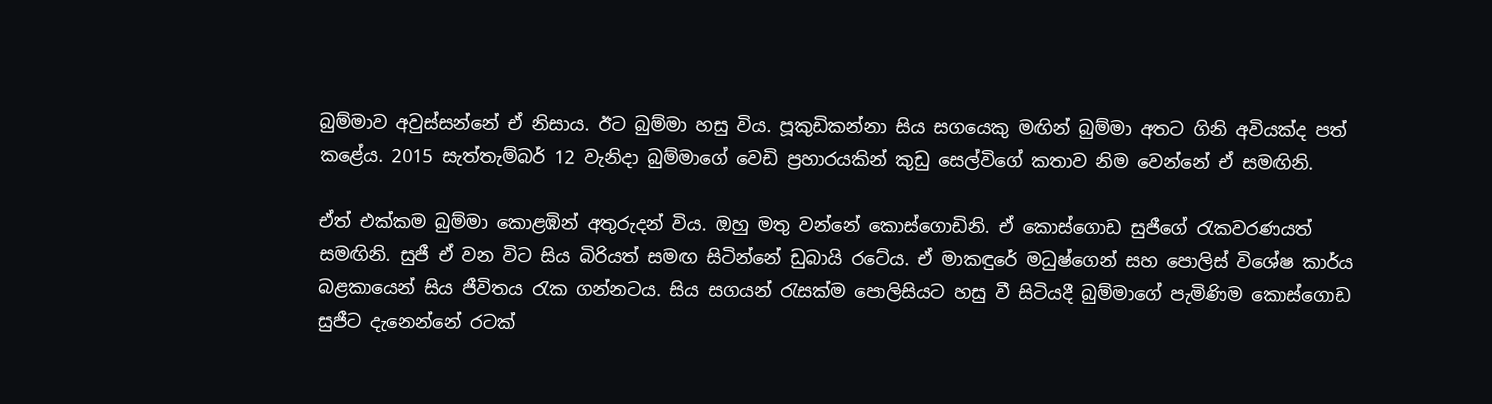බුම්මාව අවුස්සන්නේ ඒ නිසාය. ඊට බුම්මා හසු විය. පූකුඩිකන්නා සිය සගයෙකු මඟින් බුම්මා අතට ගිනි අවියක්ද පත් කළේය. 2015 සැත්තැම්බර් 12 වැනිදා බුම්මාගේ වෙඩි ප්‍රහාරයකින් කුඩු සෙල්විගේ කතාව නිම වෙන්නේ ඒ සමඟිනි.

ඒත් එක්කම බුම්මා කොළඹින් අතුරුදන් විය. ඔහු මතු වන්නේ කොස්ගොඩිනි. ඒ කොස්ගොඩ සුජීගේ රැකවරණයත් සමඟිනි. සුජී ඒ වන විට සිය බිරියත් සමඟ සිටින්නේ ඩුබායි රටේය. ඒ මාකඳුරේ මධුෂ්ගෙන් සහ පොලිස් විශේෂ කාර්ය බළකායෙන් සිය ජීවිතය රැක ගන්නටය. සිය සගයන් රැසක්ම පොලිසියට හසු වී සිටියදී බුම්මාගේ පැමිණිම කොස්ගොඩ සුජීට දැනෙන්නේ රටක්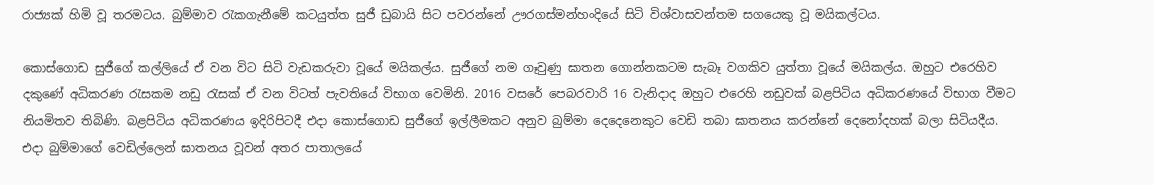රාජ්‍යක් හිමි වූ තරමටය. බුම්මාව රැකගැනීමේ කටයුත්ත සුජී ඩුබායි සිට පවරන්නේ ඌරගස්මන්හංදියේ සිටි විශ්වාසවන්තම සගයෙකු වූ මයිකල්ටය.

කොස්ගොඩ සුජීගේ කල්ලියේ ඒ වන විට සිටි වැඩකරුවා වූයේ මයිකල්ය. සුජීගේ නම ගෑවුණු ඝාතන ගොන්නකටම සැබෑ වගකිව යුත්තා වූයේ මයිකල්ය. ඔහුට එරෙහිව දකුණේ අධිකරණ රැසකම නඩු රැසක් ඒ වන විටත් පැවතියේ විභාග වෙමිනි. 2016 වසරේ පෙබරවාරි 16 වැනිදාද ඔහුට එරෙහි නඩුවක් බළපිටිය අධිකරණයේ විභාග වීමට නියමිතව තිබිණි. බළපිටිය අධිකරණය ඉදිරිපිටදී එදා කොස්ගොඩ සුජීගේ ඉල්ලීමකට අනුව බුම්මා දෙදෙනෙකුට වෙඩි තබා ඝාතනය කරන්නේ දෙනෝදහක් බලා සිටියදීය. එදා බුම්මාගේ වෙඩිල්ලෙන් ඝාතනය වූවන් අතර පාතාලයේ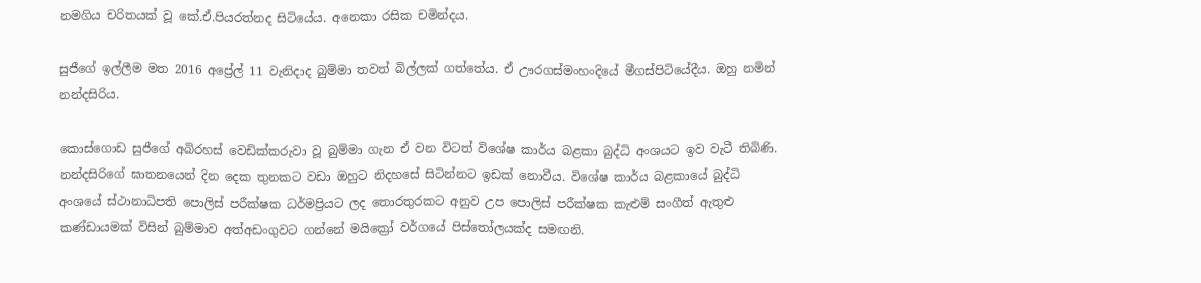නමගිය චරිතයක් වූ කේ.ඒ.පියරත්නද සිටියේය. අනෙකා රසික චමින්දය.

සුජීගේ ඉල්ලීම මත 2016 අප්‍රේල් 11 වැනිදාද බුම්මා තවත් බිල්ලක් ගත්තේය. ඒ ඌරගස්මංහංදියේ මීගස්පිටියේදීය. ඔහු නමින් නන්දසිරිය.

කොස්ගොඩ සුජීගේ අබිරහස් වෙඩික්කරුවා වූ බුම්මා ගැන ඒ වන විටත් විශේෂ කාර්ය බළකා බුද්ධි අංශයට ඉව වැටී තිබිණි. නන්දසිරිගේ ඝාතනයෙන් දින දෙක තුනකට වඩා ඔහුට නිදහසේ සිටින්නට ඉඩක් නොවීය. විශේෂ කාර්ය බළකායේ බුද්ධි අංශයේ ස්ථානාධිපති පොලිස් පරීක්ෂක ධර්මප්‍රියට ලද තොරතුරකට අනුව උප පොලිස් පරීක්ෂක කැළුම් සංගීත් ඇතුළු කණ්ඩායමක් විසින් බුම්මාව අත්අඩංගුවට ගන්නේ මයික්‍රෝ වර්ගයේ පිස්තෝලයක්ද සමඟනි.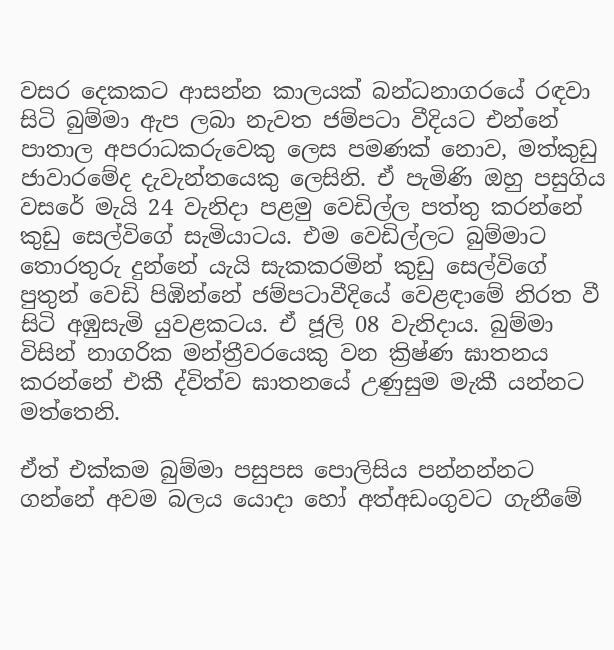වසර දෙකකට ආසන්න කාලයක් බන්ධනාගරයේ රඳවා සිටි බුම්මා ඇප ලබා නැවත ජම්පටා වීදියට එන්නේ පාතාල අපරාධකරුවෙකු ලෙස පමණක් නොව, මත්කුඩු ජාවාරමේද දැවැන්තයෙකු ලෙසිනි. ඒ පැමිණි ඔහු පසුගිය වසරේ මැයි 24 වැනිදා පළමු වෙඩිල්ල පත්තු කරන්නේ කුඩු සෙල්විගේ සැමියාටය. එම වෙඩිල්ලට බුම්මාට තොරතුරු දුන්නේ යැයි සැකකරමින් කුඩු සෙල්විගේ පුතුන් වෙඩි පිඹින්නේ ජම්පටාවීදියේ වෙළඳාමේ නිරත වී සිටි අඹුසැමි යුවළකටය. ඒ ජූලි 08 වැනිදාය. බුම්මා විසින් නාගරික මන්ත්‍රීවරයෙකු වන ක්‍රිෂ්ණ ඝාතනය කරන්නේ එකී ද්විත්ව ඝාතනයේ උණුසුම මැකී යන්නට මත්තෙනි.

ඒත් එක්කම බුම්මා පසුපස පොලිසිය පන්නන්නට ගන්නේ අවම බලය යොදා හෝ අත්අඩංගුවට ගැනීමේ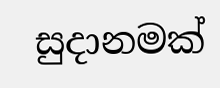සුදානමක්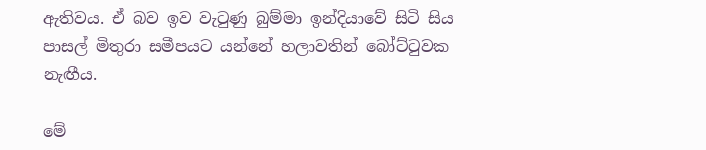ඇතිවය. ඒ බව ඉව වැටුණු බුම්මා ඉන්දියාවේ සිටි සිය පාසල් මිතුරා සමීපයට යන්නේ හලාවතින් බෝට්ටුවක නැඟීය.

මේ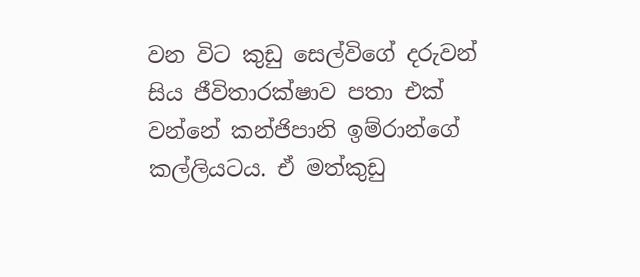වන විට කුඩු සෙල්විගේ දරුවන් සිය ජීවිතාරක්ෂාව පතා එක් වන්නේ කන්ජිපානි ඉම්රාන්ගේ කල්ලියටය. ඒ මත්කුඩු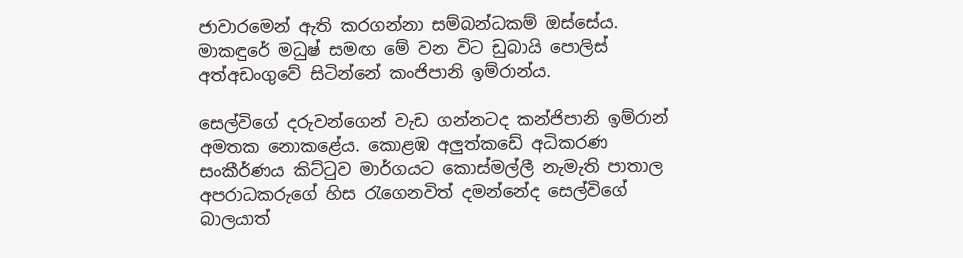ජාවාරමෙන් ඇති කරගන්නා සම්බන්ධකම් ඔස්සේය. මාකඳුරේ මධුෂ් සමඟ මේ වන විට ඩුබායි පොලිස් අත්අඩංගුවේ සිටින්නේ කංජිපානි ඉම්රාන්ය.

සෙල්විගේ දරුවන්ගෙන් වැඩ ගන්නටද කන්ජිපානි ඉම්රාන් අමතක නොකළේය. කොළඹ අලුත්කඩේ අධිකරණ සංකීර්ණය කිට්ටුව මාර්ගයට කොස්මල්ලී නැමැති පාතාල අපරාධකරුගේ හිස රැගෙනවිත් දමන්නේද සෙල්විගේ බාලයාත්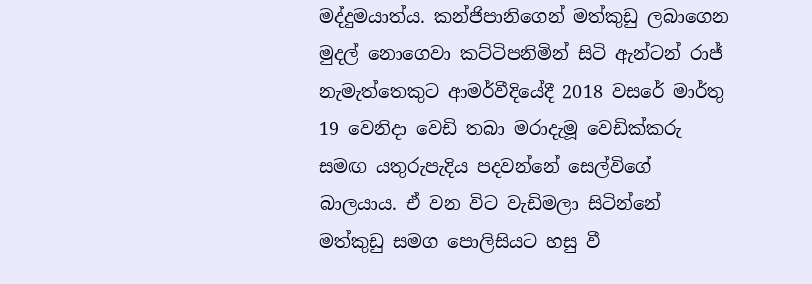මද්දුමයාත්ය. කන්ජිපානිගෙන් මත්කුඩු ලබාගෙන මුදල් නොගෙවා කට්ටිපනිමින් සිටි ඇන්ටන් රාජ් නැමැත්තෙකුට ආමර්වීදියේදී 2018 වසරේ මාර්තු 19 වෙනිදා වෙඩි තබා මරාදැමූ වෙඩික්කරු සමඟ යතුරුපැදිය පදවන්නේ සෙල්විගේ බාලයාය. ඒ වන විට වැඩිමලා සිටින්නේ මත්කුඩු සමග පොලිසියට හසු වී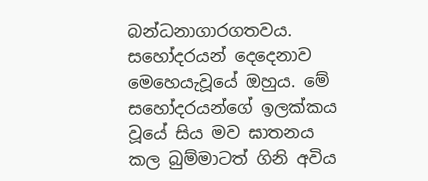බන්ධනාගාරගතවය. සහෝදරයන් දෙදෙනාව මෙහෙයැවූයේ ඔහුය. මේ සහෝදරයන්ගේ ඉලක්කය වූයේ සිය මව ඝාතනය කල බුම්මාටත් ගිනි අවිය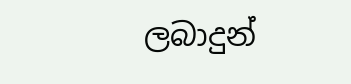ලබාදුන්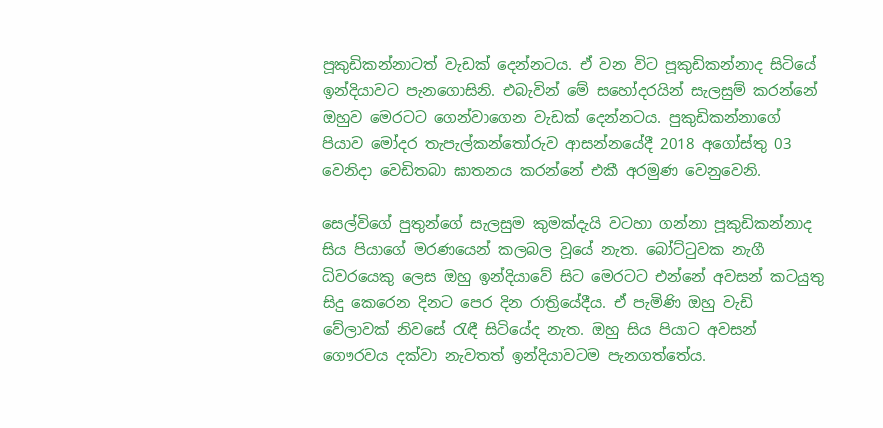පූකුඩිකන්නාටත් වැඩක් දෙන්නටය. ඒ වන විට පූකුඩිකන්නාද සිටියේ ඉන්දියාවට පැනගොසිනි. එබැවින් මේ සහෝදරයින් සැලසුම් කරන්නේ ඔහුව මෙරටට ගෙන්වාගෙන වැඩක් දෙන්නටය. පුකුඩිකන්නාගේ පියාව මෝදර තැපැල්කන්තෝරුව ආසන්නයේදී 2018 අගෝස්තු 03 වෙනිදා වෙඩිතබා ඝාතනය කරන්නේ එකී අරමුණ වෙනුවෙනි.

සෙල්විගේ පුතුන්ගේ සැලසුම කුමක්දැයි වටහා ගන්නා පූකුඩිකන්නාද සිය පියාගේ මරණයෙන් කලබල වූයේ නැත. බෝට්ටුවක නැගී ධිවරයෙකු ලෙස ඔහු ඉන්දියාවේ සිට මෙරටට එන්නේ අවසන් කටයුතු සිදු කෙරෙන දිනට පෙර දින රාත්‍රියේදීය. ඒ පැමිණි ඔහු වැඩි වේලාවක් නිවසේ රැඳී සිටියේද නැත. ඔහු සිය පියාට අවසන් ගෞරවය දක්වා නැවතත් ඉන්දියාවටම පැනගත්තේය.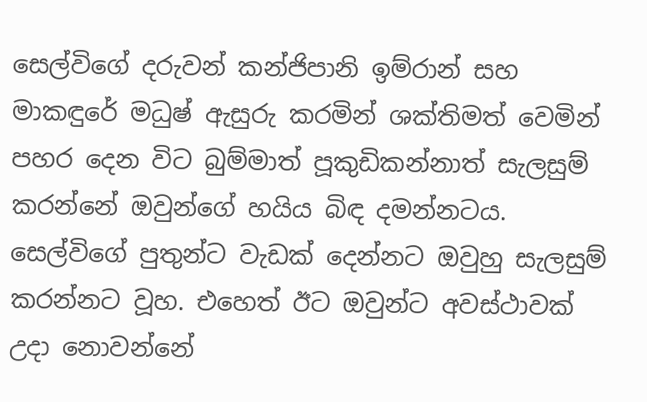සෙල්විගේ දරුවන් කන්ජිපානි ඉම්රාන් සහ මාකඳුරේ මධුෂ් ඇසුරු කරමින් ශක්තිමත් වෙමින් පහර දෙන විට බුම්මාත් පූකුඩිකන්නාත් සැලසුම් කරන්නේ ඔවුන්ගේ හයිය බිඳ දමන්නටය. සෙල්විගේ පුතුන්ට වැඩක් දෙන්නට ඔවුහු සැලසුම් කරන්නට වූහ. එහෙත් ඊට ඔවුන්ට අවස්ථාවක් උදා නොවන්නේ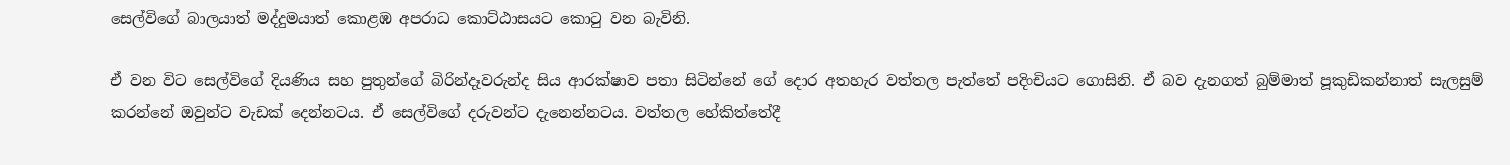සෙල්විගේ බාලයාත් මද්දුමයාත් කොළඹ අපරාධ කොට්ඨාසයට කොටු වන බැවිනි.

ඒ වන විට සෙල්විගේ දියණිය සහ පුතුන්ගේ බිරින්දෑවරුන්ද සිය ආරක්ෂාව පතා සිටින්නේ ගේ දොර අතහැර වත්තල පැත්තේ පදිංචියට ගොසිනි. ඒ බව දැනගත් බුම්මාත් පූකුඩිකන්නාත් සැලසුම් කරන්නේ ඔවුන්ට වැඩක් දෙන්නටය. ඒ සෙල්විගේ දරුවන්ට දැනෙන්නටය. වත්තල හේකිත්තේදී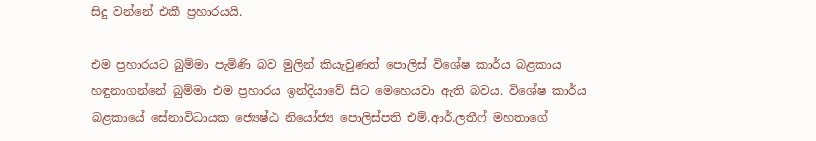සිදු වන්නේ එකී ප්‍රහාරයයි.

එම ප්‍රහාරයට බුම්මා පැමිණි බව මුලින් කියැවුණත් පොලිස් විශේෂ කාර්ය බළකාය හඳුනාගන්නේ බුම්මා එම ප්‍රහාරය ඉන්දියාවේ සිට මෙහෙයවා ඇති බවය. විශේෂ කාර්ය බළකායේ සේනාවිධායක ජ්‍යෙෂ්ඨ නියෝජ්‍ය පොලිස්පති එම්.ආර්.ලතීෆ් මහතාගේ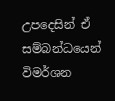උපදෙසින් ඒ සම්බන්ධයෙන් විමර්ශන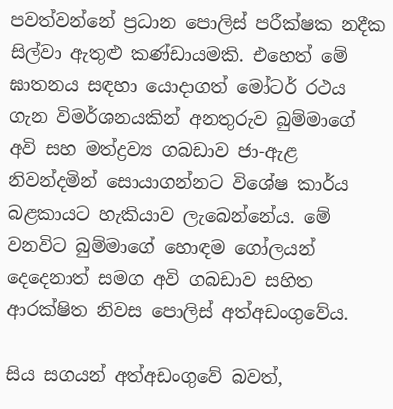පවත්වන්නේ ප්‍රධාන පොලිස් පරීක්ෂක නදීක සිල්වා ඇතුළු කණ්ඩායමකි. එහෙත් මේ ඝාතනය සඳහා යොදාගත් මෝටර් රථය ගැන විමර්ශනයකින් අනතුරුව බුම්මාගේ අවි සහ මත්ද්‍රව්‍ය ගබඩාව ජා-ඇළ නිවන්දමින් සොයාගන්නට විශේෂ කාර්ය බළකායට හැකියාව ලැබෙන්නේය. මේ වනවිට බුම්මාගේ හොඳම ගෝලයන් දෙදෙනාත් සමග අවි ගබඩාව සහිත ආරක්ෂිත නිවස පොලිස් අත්අඩංගුවේය.

සිය සගයන් අත්අඩංගුවේ බවත්,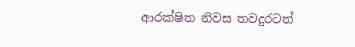ආරක්ෂිත නිවස තවදුරටත්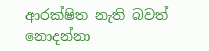ආරක්ෂිත නැති බවත් නොදන්නා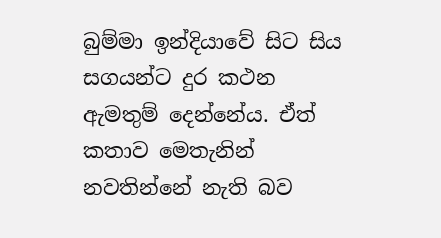බුම්මා ඉන්දියාවේ සිට සිය සගයන්ට දුර කථන ඇමතුම් දෙන්නේය. ඒත් කතාව මෙතැනින් නවතින්නේ නැති බව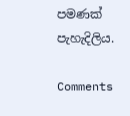පමණක් පැහැදිලිය.

Comments